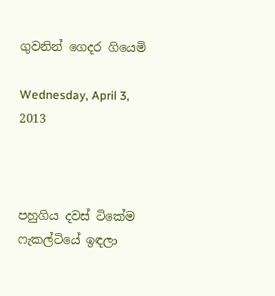ගුවනින් ගෙදර ගියෙමි

Wednesday, April 3, 2013



පහුගිය දවස් ටිකේම ෆැකල්ටියේ ඉඳලා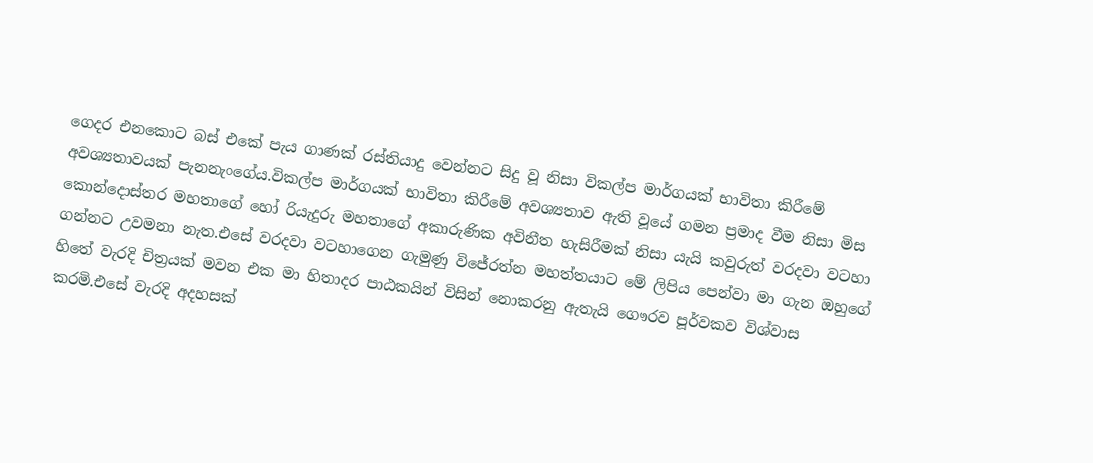ගෙදර එනකොට බස් එකේ පැය ගාණක් රස්තියාදු වෙන්නට සිදු වූ නිසා විකල්ප මාර්ගයක් භාවිතා කිරීමේ අවශ්‍යතාවයක් පැනනැංගේය.විකල්ප මාර්ගයක් භාවිතා කිරීමේ අවශ්‍යතාව ඇති වූයේ ගමන ප්‍රමාද වීම නිසා මිස කොන්දොස්තර මහතාගේ හෝ රියැදුරු මහතාගේ අකාරුණික අවිනීත හැසිරීමක් නිසා යැයි කවුරුත් වරදවා වටහා ගන්නට උවමනා නැත.එසේ වරදවා වටහාගෙන ගැමුණු විජේරත්න මහත්තයාට මේ ලිපිය පෙන්වා මා ගැන ඔහුගේ හිතේ වැරදි චිත්‍රයක් මවන එක මා හිතාදර පාඨකයින් විසින් නොකරනු ඇතැයි ගෞරව පූර්වකව විශ්වාස කරමි.එසේ වැරදි අදහසක්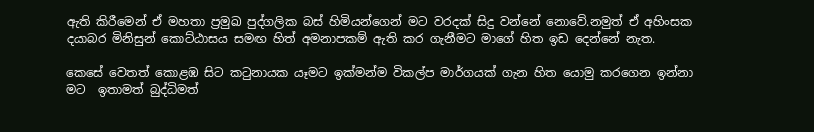ඇති කිරීමෙන් ඒ මහතා ප්‍රමුඛ පුද්ගලික බස් හිමියන්ගෙන් මට වරදක් සිදු වන්නේ නොවේ.නමුත් ඒ අහිංසක දයාබර මිනිසුන් කොට්ඨාසය සමඟ හිත් අමනාපකම් ඇති කර ගැනීමට මාගේ හිත ඉඩ දෙන්නේ නැත.

කෙසේ වෙතත් කොළඹ සිට කටුනායක යෑමට ඉක්මන්ම විකල්ප මාර්ගයක් ගැන හිත යොමු කරගෙන ඉන්නා මට  ඉතාමත් බුද්ධිමත්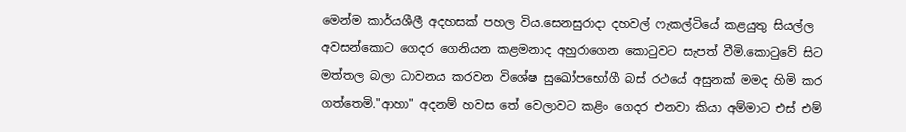මෙන්ම කාර්යශීලී අදහසක් පහල විය.සෙනසුරාදා දහවල් ෆැකල්ටියේ කළයුතු සියල්ල අවසන්කොට ගෙදර ගෙනියන කළමනාද අහුරාගෙන කොටුවට සැපත් වීමි.කොටුවේ සිට මත්තල බලා ධාවනය කරවන විශේෂ සුඛෝපභෝගී බස් රථයේ අසුනක් මමද හිමි කර ගත්තෙමි."ආහා" අදනම් හවස තේ වෙලාවට කළිං ගෙදර එනවා කියා අම්මාට එස් එම්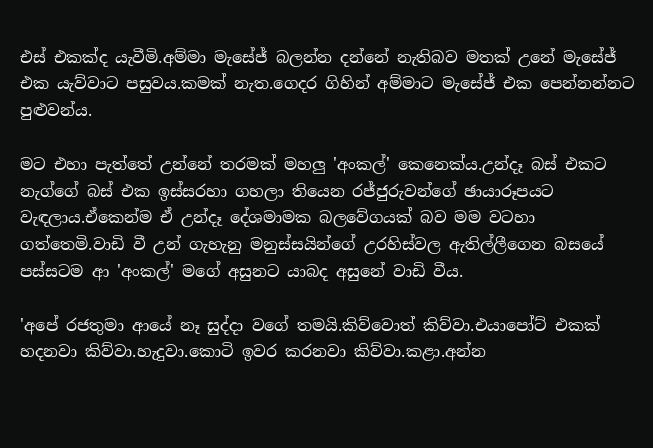එස් එකක්ද යැවීමි.අම්මා මැසේජ් බලන්න දන්නේ නැතිබව මතක් උනේ මැසේජ් එක යැව්වාට පසුවය.කමක් නැත.ගෙදර ගිහින් අම්මාට මැසේජ් එක පෙන්නන්නට පුළුවන්ය.

මට එහා පැත්තේ උන්නේ තරමක් මහලු 'අංකල්' කෙනෙක්ය.උන්දෑ බස් එකට නැග්ගේ බස් එක ඉස්සරහා ගහලා තියෙන රජ්ජුරුවන්ගේ ඡායාරූපයට වැඳලාය.ඒකෙන්ම ඒ උන්දෑ දේශමාමක බලවේගයක් බව මම වටහා ගත්තෙමි.වාඩි වී උන් ගැහැනු මනුස්සයින්ගේ උරහිස්වල ඇතිල්ලීගෙන බසයේ පස්සටම ආ 'අංකල්' මගේ අසුනට යාබද අසුනේ වාඩි වීය.

'අපේ රජතුමා ආයේ නෑ සුද්දා වගේ තමයි.කිව්වොත් කිව්වා.එයාපෝට් එකක් හදනවා කිව්වා.හැදුවා.කොටි ඉවර කරනවා කිව්වා.කළා.අන්න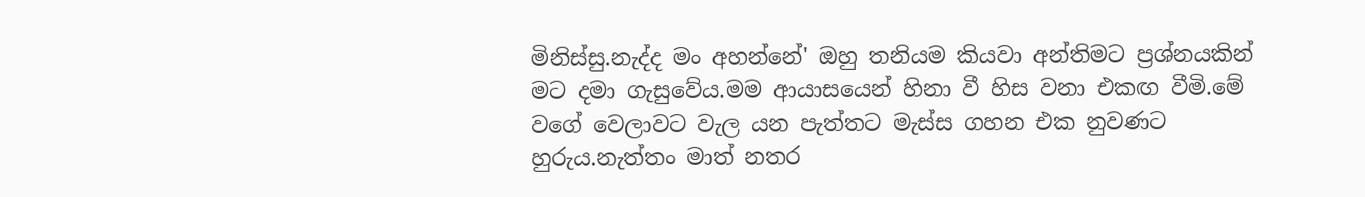මිනිස්සු.නැද්ද මං අහන්නේ' ඔහු තනියම කියවා අන්තිමට ප්‍රශ්නයකින් මට දමා ගැසුවේය.මම ආයාසයෙන් හිනා වී හිස වනා එකඟ වීමි.මේ වගේ වෙලාවට වැල යන පැත්තට මැස්ස ගහන එක නුවණට හුරුය.නැත්තං මාත් නතර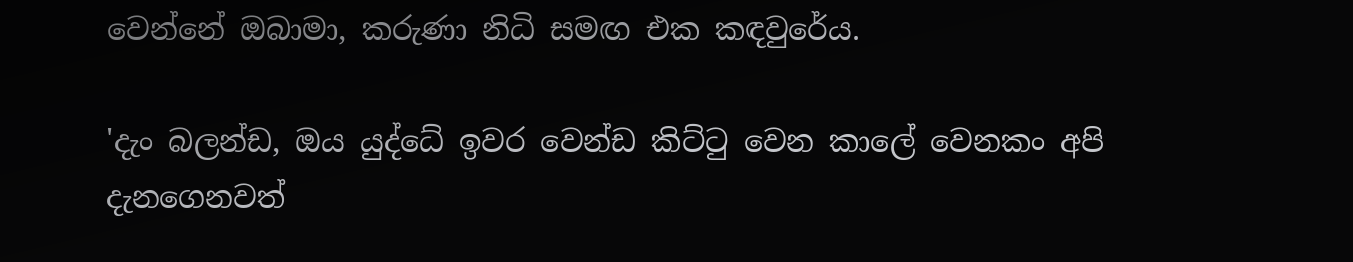වෙන්නේ ඔබාමා, කරුණා නිධි සමඟ එක කඳවුරේය.

'දැං බලන්ඩ, ඔය යුද්ධේ ඉවර වෙන්ඩ කිට්ටු වෙන කාලේ වෙනකං අපි දැනගෙනවත්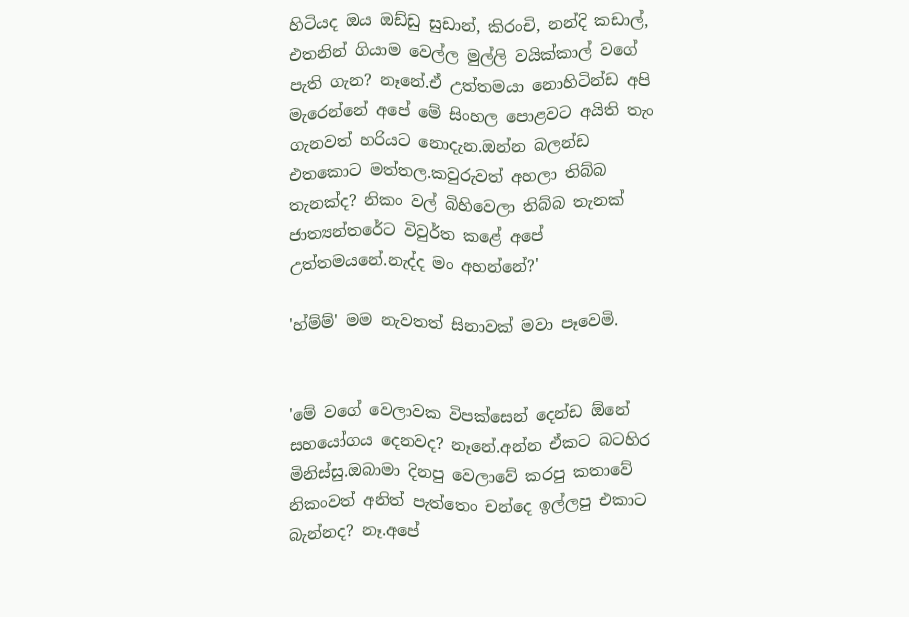හිටියද ඔය ඔඩ්ඩු සුඩාන්, කිරංචි, නන්දි කඩාල්, එතනින් ගියාම වෙල්ල මුල්ලි වයික්කාල් වගේ පැති ගැන? නෑනේ.ඒ උත්තමයා නොහිටින්ඩ අපි මැරෙන්නේ අපේ මේ සිංහල පොළවට අයිති තැං ගැනවත් හරියට නොදැන.ඔන්න බලන්ඩ එතකොට මත්තල.කවුරුවත් අහලා තිබ්බ තැනක්ද? නිකං වල් බිහිවෙලා තිබ්බ තැනක් ජාත්‍යන්තරේට විවුර්ත කළේ අපේ උත්තමයනේ.නැද්ද මං අහන්නේ?'

'හ්ම්ම්' මම නැවතත් සිනාවක් මවා පෑවෙමි.


'මේ වගේ වෙලාවක විපක්සෙන් දෙන්ඩ ඕනේ සහයෝගය දෙනවද? නෑනේ.අන්න ඒකට බටහිර මිනිස්සු.ඔබාමා දිනපු වෙලාවේ කරපු කතාවේ නිකංවත් අනිත් පැත්තෙං චන්දෙ ඉල්ලපු එකාට බැන්නද? නෑ.අපේ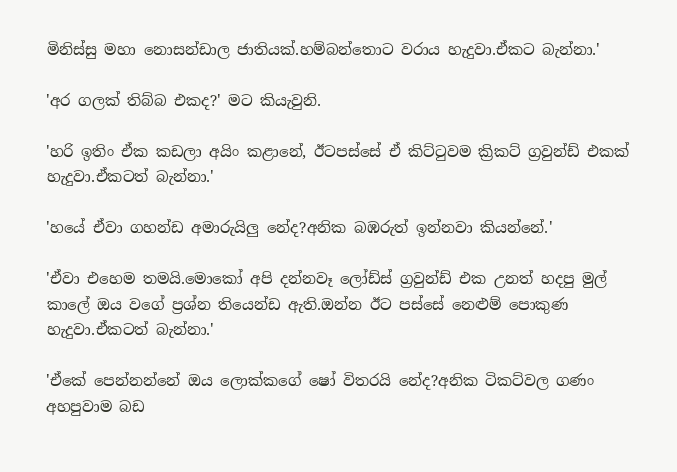මිනිස්සු මහා නොසන්ඩාල ජාතියක්.හම්බන්තොට වරාය හැදුවා.ඒකට බැන්නා.'

'අර ගලක් තිබ්බ එකද?' මට කියැවුනි.

'හරි ඉතිං ඒක කඩලා අයිං කළානේ, ඊටපස්සේ ඒ කිට්ටුවම ක්‍රිකට් ග්‍රවුන්ඩ් එකක් හැදුවා.ඒකටත් බැන්නා.'

'හයේ ඒවා ගහන්ඩ අමාරුයිලු නේද?අනික බඹරුත් ඉන්නවා කියන්නේ.'

'ඒවා එහෙම තමයි.මොකෝ අපි දන්නවෑ ලෝඩ්ස් ග්‍රවුන්ඩ් එක උනත් හදපු මුල් කාලේ ඔය වගේ ප්‍රශ්න තියෙන්ඩ ඇති.ඔන්න ඊට පස්සේ නෙළුම් පොකුණ හැදුවා.ඒකටත් බැන්නා.'

'ඒකේ පෙන්නන්නේ ඔය ලොක්කගේ ෂෝ විතරයි නේද?අනික ටිකට්වල ගණං අහපුවාම බඩ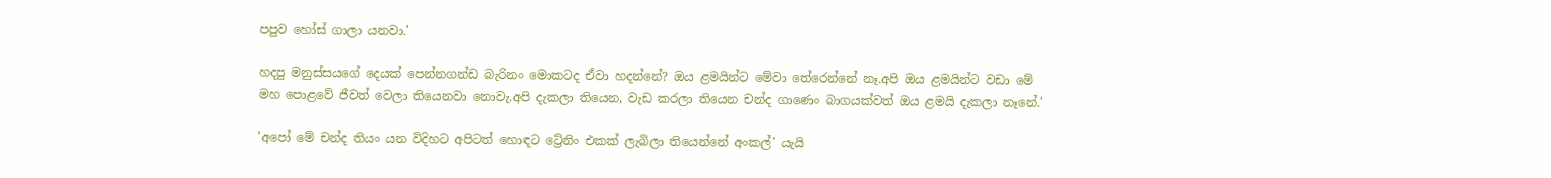පපුව හෝස් ගාලා යනවා.'

හදපු මනුස්සයගේ දෙයක් පෙන්නගන්ඩ බැරිනං මොකටද ඒවා හදන්නේ? ඔය ළමයින්ට මේවා තේරෙන්නේ නෑ.අපි ඔය ළමයින්ට වඩා මේ මහ පොළවේ ජීවත් වෙලා තියෙනවා නොවැ.අපි දැකලා තියෙන, වැඩ කරලා තියෙන චන්ද ගාණෙං බාගයක්වත් ඔය ළමයි දැකලා නෑනේ.'

'අපෝ මේ චන්ද තියං යන විදිහට අපිටත් හොඳට ට්‍රේනිං එකක් ලැබිලා තියෙන්නේ අංකල්' යැයි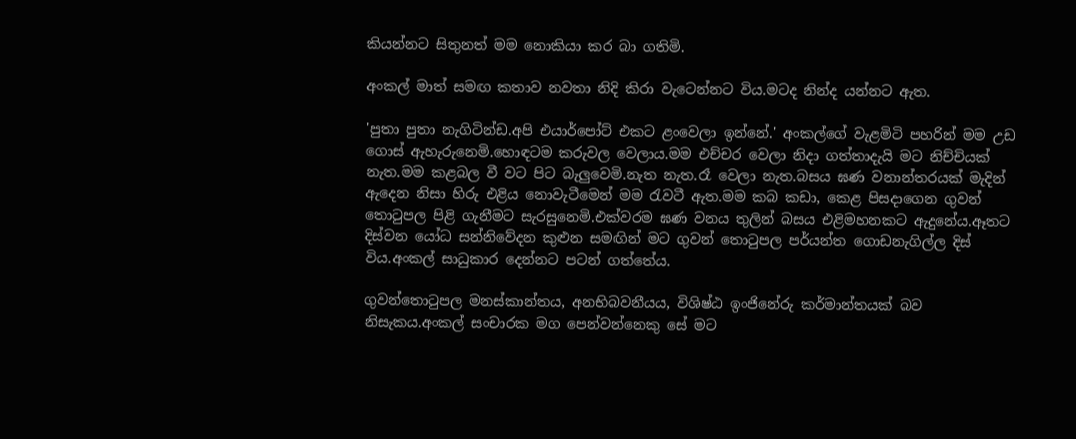කියන්නට සිතුනත් මම නොකියා කර බා ගතිමි.

අංකල් මාත් සමඟ කතාව නවතා නිදි කිරා වැටෙන්නට විය.මටද නින්ද යන්නට ඇත.

'පුතා පුතා නැගිටින්ඩ.අපි එයාර්පෝට් එකට ළංවෙලා ඉන්නේ.' අංකල්ගේ වැළමිටි පහරින් මම උඩ ගොස් ඇහැරුනෙමි.හොඳටම කරුවල වෙලාය.මම එච්චර වෙලා නිදා ගත්තාදැයි මට නිච්චියක් නැත.මම කළබල වී වට පිට බැලුවෙමි.නැත නැත.රෑ වෙලා නැත.බසය ඝණ වනාන්තරයක් මැදින් ඇදෙන නිසා හිරු එළිය නොවැටීමෙන් මම රැවටී ඇත.මම කබ කඩා, කෙළ පිසදාගෙන ගුවන් තොටුපල පිළි ගැනීමට සැරසුනෙමි.එක්වරම ඝණ වනය තුලින් බසය එළිමහනකට ඇදුනේය.ඈතට දිස්වන යෝධ සන්නිවේදන කුළුන සමඟින් මට ගුවන් තොටුපල පර්යන්ත ගොඩනැගිල්ල දිස් විය.අංකල් සාධුකාර දෙන්නට පටන් ගත්තේය.

ගුවන්තොටුපල මනස්කාන්තය, අනභිබවනීයය, විශිෂ්ඨ ඉංජිනේරු කර්මාන්තයක් බව නිසැකය.අංකල් සංචාරක මග පෙන්වන්නෙකු සේ මට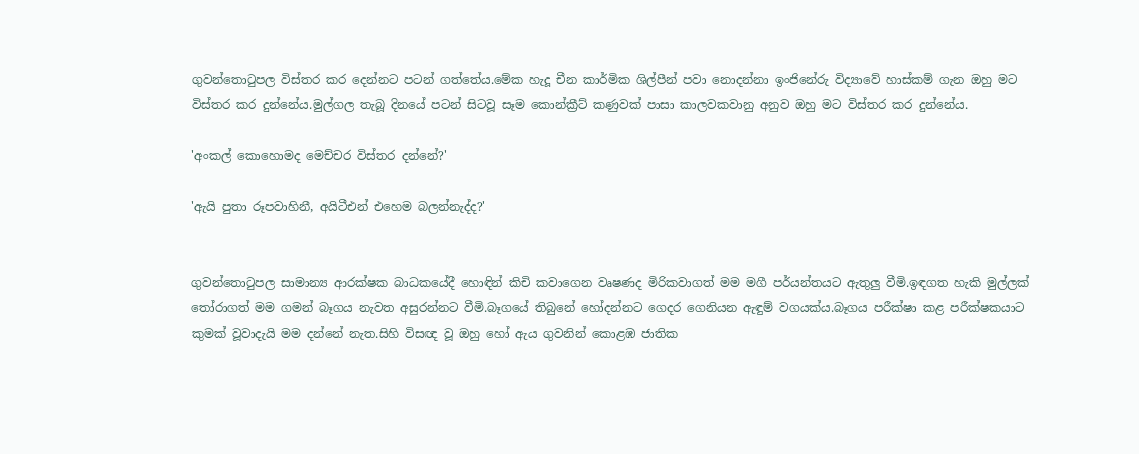ගුවන්තොටුපල විස්තර කර දෙන්නට පටන් ගත්තේය.මේක හැදූ චීන කාර්මික ශිල්පීන් පවා නොදන්නා ඉංජිනේරු විද්‍යාවේ හාස්කම් ගැන ඔහු මට විස්තර කර දුන්නේය.මුල්ගල තැබූ දිනයේ පටන් සිටවූ සෑම කොන්ක්‍රීට් කණුවක් පාසා කාලවකවානු අනුව ඔහු මට විස්තර කර දුන්නේය.

'අංකල් කොහොමද මෙච්චර විස්තර දන්නේ?'

'ඇයි පුතා රූපවාහිනී, අයිටීඑන් එහෙම බලන්නැද්ද?'


ගුවන්තොටුපල සාමාන්‍ය ආරක්ෂක බාධකයේදී හොඳින් කිචි කවාගෙන වෘෂණද මිරිකවාගත් මම මගී පර්යන්තයට ඇතුලු වීමි.ඉඳගත හැකි මුල්ලක් තෝරාගත් මම ගමන් බෑගය නැවත අසුරන්නට වීමි.බෑගයේ තිබුනේ හෝදන්නට ගෙදර ගෙනියන ඇඳුම් වගයක්ය.බෑගය පරීක්ෂා කළ පරීක්ෂකයාට කුමක් වූවාදැයි මම දන්නේ නැත.සිහි විසඥ වූ ඔහු හෝ ඇය ගුවනින් කොළඹ ජාතික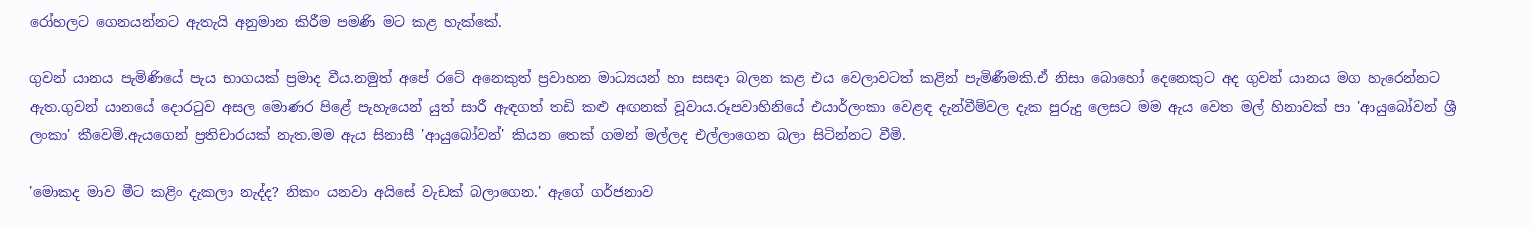රෝහලට ගෙනයන්නට ඇතැයි අනුමාන කිරීම පමණි මට කළ හැක්කේ.

ගුවන් යානය පැමිණියේ පැය භාගයක් ප්‍රමාද වීය.නමුත් අපේ රටේ අනෙකුත් ප්‍රවාහන මාධ්‍යයන් හා සසඳා බලන කළ එය වෙලාවටත් කළින් පැමිණීමකි.ඒ නිසා බොහෝ දෙනෙකුට අද ගුවන් යානය මග හැරෙන්නට ඇත.ගුවන් යානයේ දොරටුව අසල මොණර පිළේ පැහැයෙන් යුත් සාරී ඇඳගත් තඩි කළු අඟනක් වූවාය.රූපවාහිනියේ එයාර්ලංකා වෙළඳ දැන්වීම්වල දැක පුරුදු ලෙසට මම ඇය වෙත මල් හිනාවක් පා 'ආයුබෝවන් ශ්‍රී ලංකා' කීවෙමි.ඇයගෙන් ප්‍රතිචාරයක් නැත.මම ඇය සිනාසී 'ආයුබෝවන්' කියන තෙක් ගමන් මල්ලද එල්ලාගෙන බලා සිටින්නට වීමි.

'මොකද මාව මීට කළිං දැකලා නැද්ද? නිකං යනවා අයිසේ වැඩක් බලාගෙන.' ඇගේ ගර්ජනාව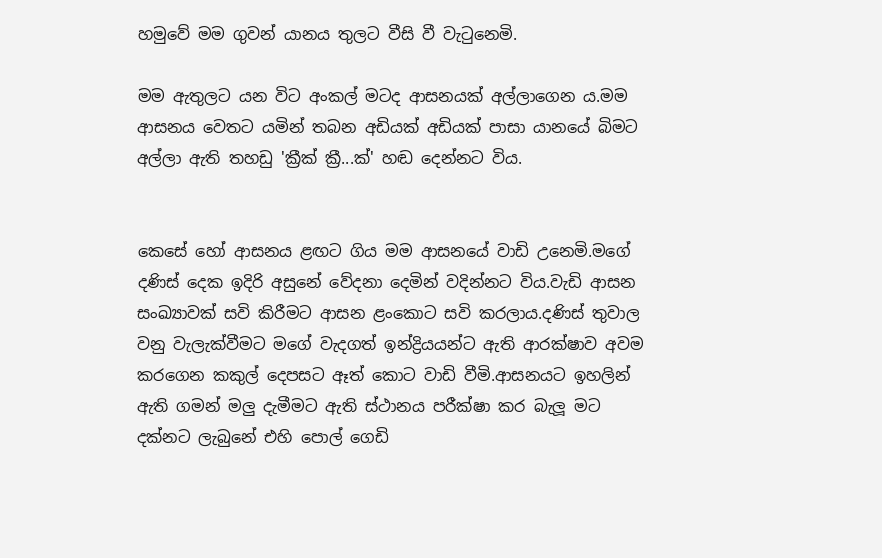හමුවේ මම ගුවන් යානය තුලට වීසි වී වැටුනෙමි.

මම ඇතුලට යන විට අංකල් මටද ආසනයක් අල්ලාගෙන ය.මම ආසනය වෙතට යමින් තබන අඩියක් අඩියක් පාසා යානයේ බිමට අල්ලා ඇති තහඩු 'ක්‍රීක් ක්‍රී...ක්' හඬ දෙන්නට විය.


කෙසේ හෝ ආසනය ළඟට ගිය මම ආසනයේ වාඩි උනෙමි.මගේ දණිස් දෙක ඉදිරි අසුනේ වේදනා දෙමින් වදින්නට විය.වැඩි ආසන සංඛ්‍යාවක් සවි කිරීමට ආසන ළංකොට සවි කරලාය.දණිස් තුවාල වනු වැලැක්වීමට මගේ වැදගත් ඉන්ද්‍රියයන්ට ඇති ආරක්ෂාව අවම කරගෙන කකුල් දෙපසට ඈත් කොට වාඩි වීමි.ආසනයට ඉහලින් ඇති ගමන් මලු දැමීමට ඇති ස්ථානය පරීක්ෂා කර බැලූ මට දක්නට ලැබුනේ එහි පොල් ගෙඩි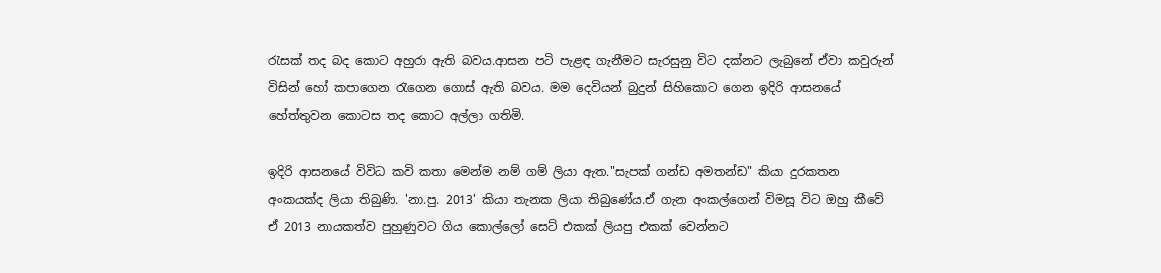රැසක් තද බද කොට අහුරා ඇති බවය.ආසන පටි පැළඳ ගැනීමට සැරසුනු විට දක්නට ලැබුනේ ඒවා කවුරුන් විසින් හෝ කපාගෙන රැගෙන ගොස් ඇති බවය. මම දෙවියන් බුදුන් සිහිකොට ගෙන ඉදිරි ආසනයේ හේත්තුවන කොටස තද කොට අල්ලා ගතිමි.

ඉදිරි ආසනයේ විවිධ කවි කතා මෙන්ම නම් ගම් ලියා ඇත."සැපක් ගන්ඩ අමතන්ඩ" කියා දුරකතන අංකයක්ද ලියා තිබුණි. 'නා.පු. 2013' කියා තැනක ලියා තිබුණේය.ඒ ගැන අංකල්ගෙන් විමසූ විට ඔහු කීවේ ඒ 2013 නායකත්ව පුහුණුවට ගිය කොල්ලෝ සෙට් එකක් ලියපු එකක් වෙන්නට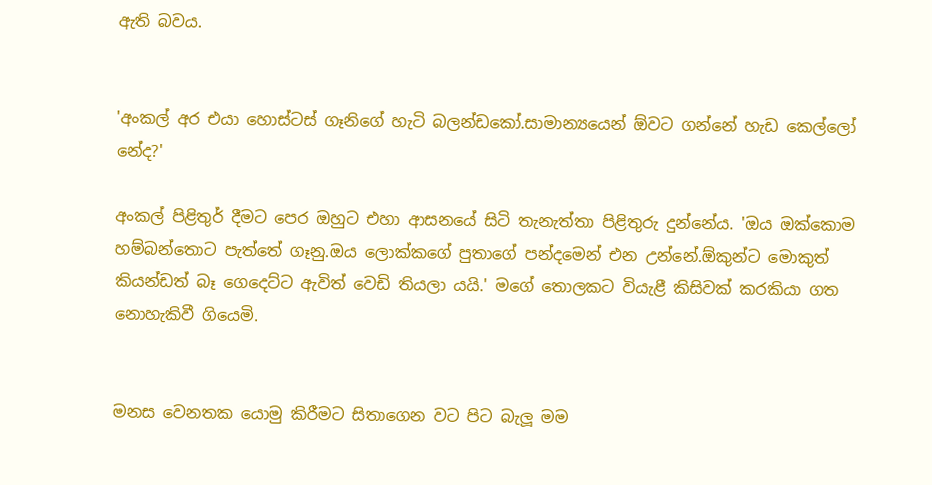ඇති බවය.


'අංකල් අර එයා හොස්ටස් ගෑනිගේ හැටි බලන්ඩකෝ.සාමාන්‍යයෙන් ඕවට ගන්නේ හැඩ කෙල්ලෝ නේද?'

අංකල් පිළිතුර් දීමට පෙර ඔහුට එහා ආසනයේ සිටි තැනැත්තා පිළිතුරු දුන්නේය. 'ඔය ඔක්කොම හම්බන්තොට පැත්තේ ගෑනු.ඔය ලොක්කගේ පුතාගේ පන්දමෙන් එන උන්නේ.ඕකුන්ට මොකුත් කියන්ඩත් බෑ ගෙදෙට්ට ඇවිත් වෙඩි තියලා යයි.' මගේ තොලකට වියැළී කිසිවක් කරකියා ගත නොහැකිවී ගියෙමි.


මනස වෙනතක යොමු කිරීමට සිතාගෙන වට පිට බැලූ මම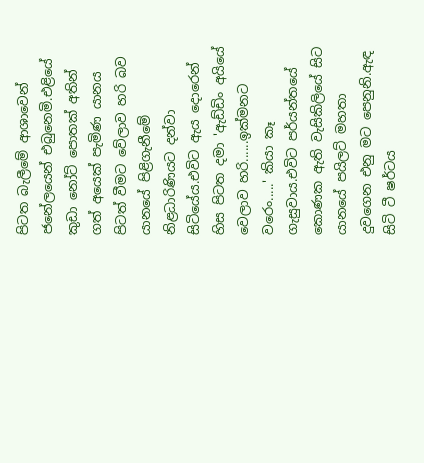පිටත බැලීමේ ආශාවෙන් ජනේලයෙන් එබුනෙමි.එළියේ කුඩා නෝට් පොතක් අතින් ගත් අයෙක් පැමිණ යානය පිටත් වීමට වේලාව හරි බව යානයේ පිළිගැනීමේ නිළධාරිණියට දන්වා සිටියේය.එවිට ඇය දොරෙන් හිස පිටත දමා 'ඇඩ්ඩිං අයියේ වෙලාව හරි......ඉක්මනට වරෙං.....' කියා කෑ ගැසුවාය.එවිට පර්යන්තයේ කොණක ඇති වැසිකිලියේ සිට යානයේ පයිලට් මහතා දුවගෙන එනු මට පෙනුනි.ඇඳ සිටි ටී ෂර්ටය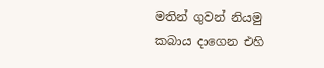මතින් ගුවන් නියමු කබාය දාගෙන එහි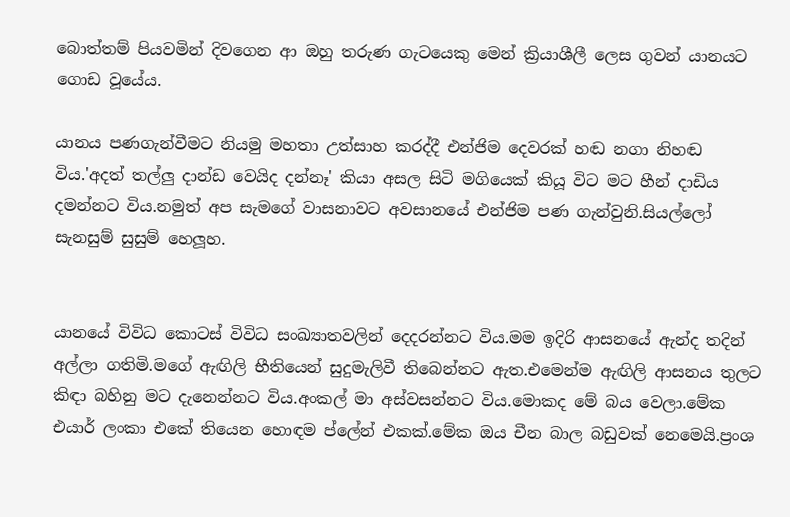බොත්තම් පියවමින් දිවගෙන ආ ඔහු තරුණ ගැටයෙකු මෙන් ක්‍රියාශීලී ලෙස ගුවන් යානයට ගොඩ වූයේය.

යානය පණගැන්වීමට නියමු මහතා උත්සාහ කරද්දී එන්ජිම දෙවරක් හඬ නගා නිහඬ විය.'අදත් තල්ලු දාන්ඩ වෙයිද දන්නෑ' කියා අසල සිටි මගියෙක් කියූ විට මට හීන් දාඩිය දමන්නට විය.නමුත් අප සැමගේ වාසනාවට අවසානයේ එන්ජිම පණ ගැන්වුනි.සියල්ලෝ සැනසුම් සුසුම් හෙලූහ.


යානයේ විවිධ කොටස් විවිධ සංඛ්‍යාතවලින් දෙදරන්නට විය.මම ඉදිරි ආසනයේ ඇන්ද තදින් අල්ලා ගතිමි.මගේ ඇඟිලි භීතියෙන් සුදුමැලිවී තිබෙන්නට ඇත.එමෙන්ම ඇඟිලි ආසනය තුලට කිඳා බහිනු මට දැනෙන්නට විය.අංකල් මා අස්වසන්නට විය.මොකද මේ බය වෙලා.මේක එයාර් ලංකා එකේ තියෙන හොඳම ප්ලේන් එකක්.මේක ඔය චීන බාල බඩුවක් නෙමෙයි.ප්‍රංශ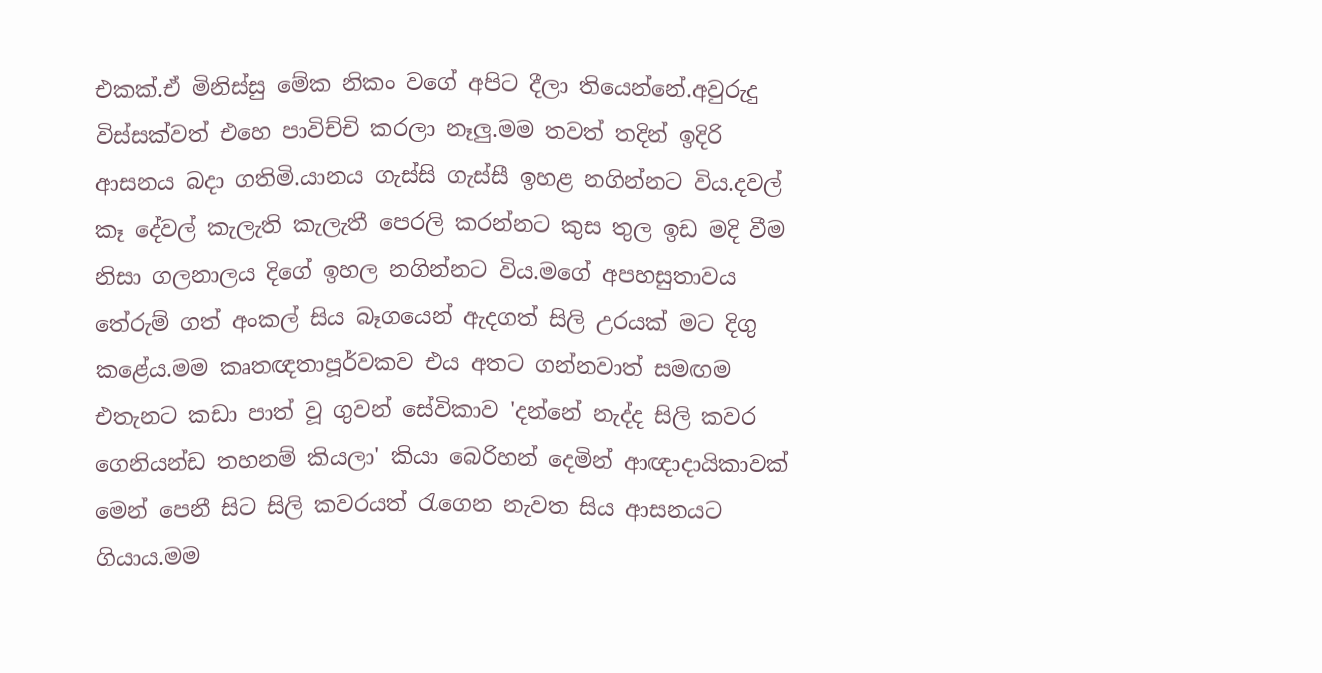එකක්.ඒ මිනිස්සු මේක නිකං වගේ අපිට දීලා තියෙන්නේ.අවුරුදු විස්සක්වත් එහෙ පාවිච්චි කරලා නෑලු.මම තවත් තදින් ඉදිරි ආසනය බදා ගතිමි.යානය ගැස්සි ගැස්සී ඉහළ නගින්නට විය.දවල් කෑ දේවල් කැලැති කැලැතී පෙරලි කරන්නට කුස තුල ඉඩ මදි වීම නිසා ගලනාලය දිගේ ඉහල නගින්නට විය.මගේ අපහසුතාවය තේරුම් ගත් අංකල් සිය බෑගයෙන් ඇදගත් සිලි උරයක් මට දිගු කළේය.මම කෘතඥතාපූර්වකව එය අතට ගන්නවාත් සමඟම එතැනට කඩා පාත් වූ ගුවන් සේවිකාව 'දන්නේ නැද්ද සිලි කවර ගෙනියන්ඩ තහනම් කියලා' කියා බෙරිහන් දෙමින් ආඥාදායිකාවක් මෙන් පෙනී සිට සිලි කවරයත් රැගෙන නැවත සිය ආසනයට ගියාය.මම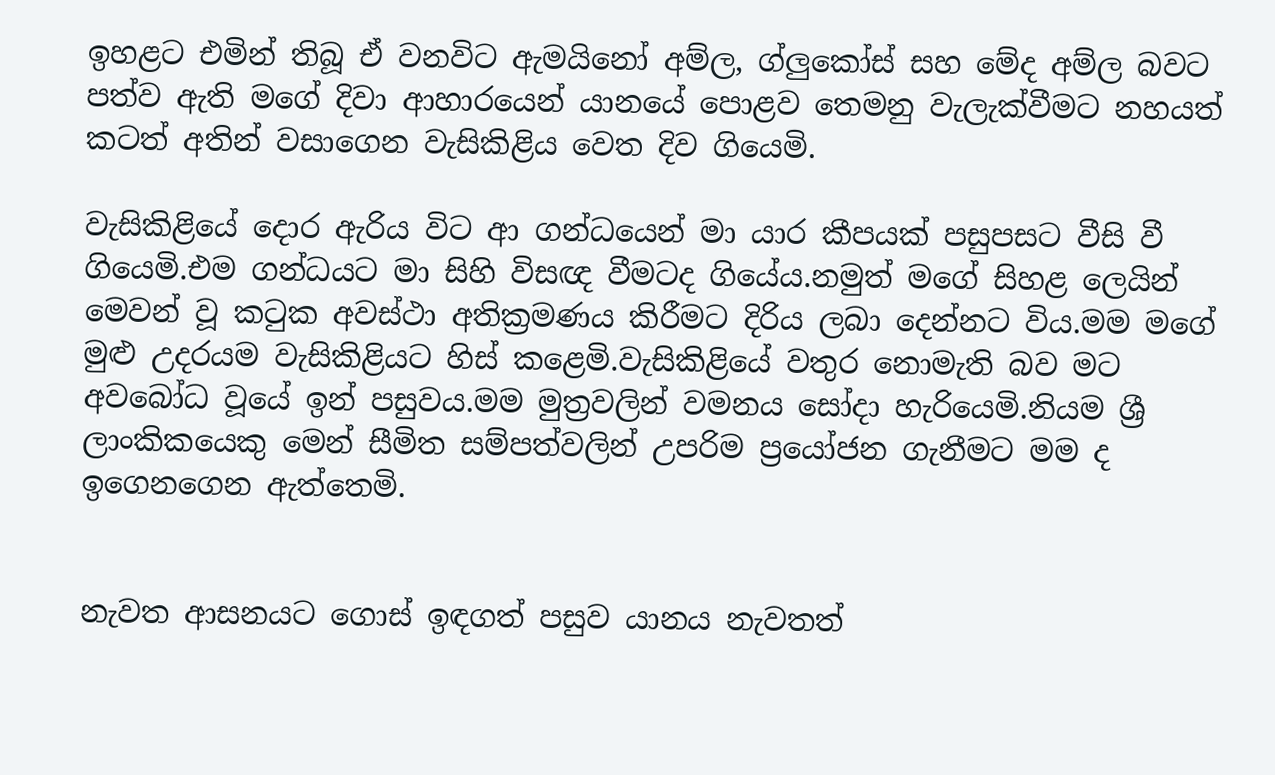ඉහළට එමින් තිබූ ඒ වනවිට ඇමයිනෝ අම්ල, ග්ලුකෝස් සහ මේද අම්ල බවට පත්ව ඇති මගේ දිවා ආහාරයෙන් යානයේ පොළව තෙමනු වැලැක්වීමට නහයත් කටත් අතින් වසාගෙන වැසිකිළිය වෙත දිව ගියෙමි.

වැසිකිළියේ දොර ඇරිය විට ආ ගන්ධයෙන් මා යාර කීපයක් පසුපසට වීසි වී ගියෙමි.එම ගන්ධයට මා සිහි විසඥ වීමටද ගියේය.නමුත් මගේ සිහළ ලෙයින් මෙවන් වූ කටුක අවස්ථා අතික්‍රමණය කිරීමට දිරිය ලබා දෙන්නට විය.මම මගේ මුළු උදරයම වැසිකිළියට හිස් කළෙමි.වැසිකිළියේ වතුර නොමැති බව මට අවබෝධ වූයේ ඉන් පසුවය.මම මුත්‍රවලින් වමනය සෝදා හැරියෙමි.නියම ශ්‍රී ලාංකිකයෙකු මෙන් සීමිත සම්පත්වලින් උපරිම ප්‍රයෝජන ගැනීමට මම ද ඉගෙනගෙන ඇත්තෙමි.


නැවත ආසනයට ගොස් ඉඳගත් පසුව යානය නැවතත්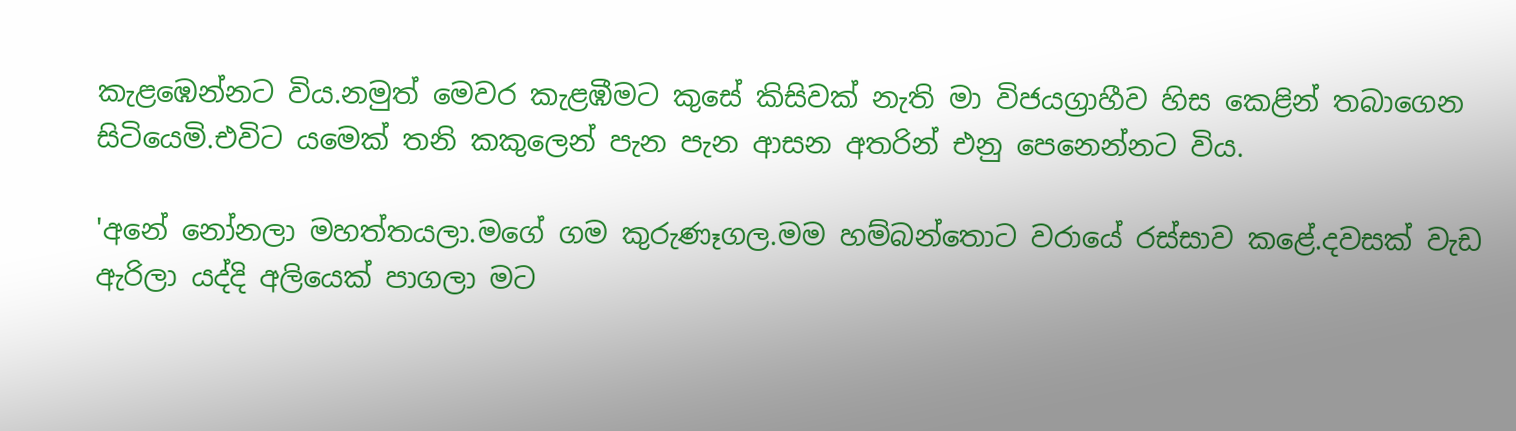කැළඹෙන්නට විය.නමුත් මෙවර කැළඹීමට කුසේ කිසිවක් නැති මා විජයග්‍රාහීව හිස කෙළින් තබාගෙන සිටියෙමි.එවිට යමෙක් තනි කකුලෙන් පැන පැන ආසන අතරින් එනු පෙනෙන්නට විය.

'අනේ නෝනලා මහත්තයලා.මගේ ගම කුරුණෑගල.මම හම්බන්තොට වරායේ රස්සාව කළේ.දවසක් වැඩ ඇරිලා යද්දි අලියෙක් පාගලා මට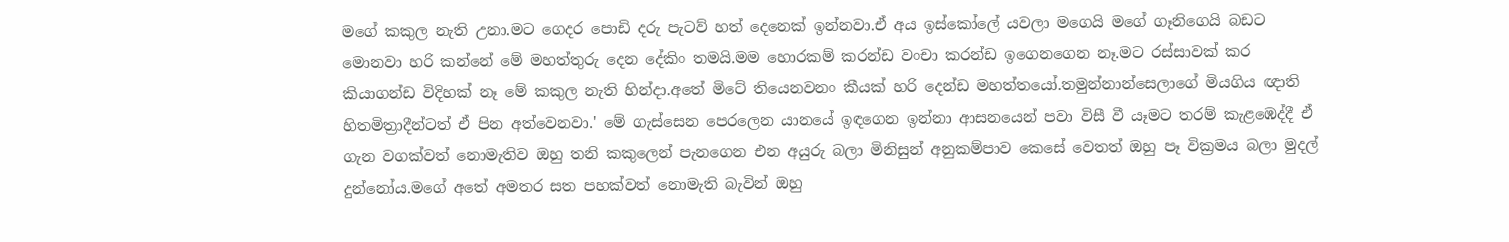මගේ කකුල නැති උනා.මට ගෙදර පොඩි දරු පැටව් හත් දෙනෙක් ඉන්නවා.ඒ අය ඉස්කෝලේ යවලා මගෙයි මගේ ගෑනිගෙයි බඩට මොනවා හරි කන්නේ මේ මහත්තුරු දෙන දේකිං තමයි.මම හොරකම් කරන්ඩ වංචා කරන්ඩ ඉගෙනගෙන නෑ.මට රස්සාවක් කර කියාගන්ඩ විදිහක් නෑ මේ කකුල නැති හින්දා.අතේ මිටේ තියෙනවනං කීයක් හරි දෙන්ඩ මහත්තයෝ.තමුන්නාන්සෙලාගේ මියගිය ඥාති හිතමිත්‍රාදීන්ටත් ඒ පින අත්වෙනවා.' මේ ගැස්සෙන පෙරලෙන යානයේ ඉඳගෙන ඉන්නා ආසනයෙන් පවා විසී වී යෑමට තරම් කැළඹෙද්දී ඒ ගැන වගක්වත් නොමැතිව ඔහු තනි කකුලෙන් පැනගෙන එන අයුරු බලා මිනිසුන් අනුකම්පාව කෙසේ වෙතත් ඔහු පෑ වික්‍රමය බලා මුදල් දුන්නෝය.මගේ අතේ අමතර සත පහක්වත් නොමැති බැවින් ඔහු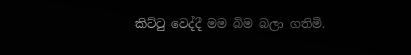කිට්ටු වෙද්දී මම බිම බලා ගතිමි.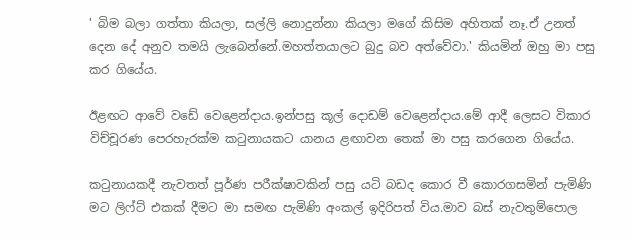' බිම බලා ගත්තා කියලා, සල්ලි නොදුන්නා කියලා මගේ කිසිම අහිතක් නෑ.ඒ උනත් දෙන දේ අනුව තමයි ලැබෙන්නේ.මහත්තයාලට බුදු බව අත්වේවා.' කියමින් ඔහු මා පසු කර ගියේය.

ඊළඟට ආවේ වඩේ වෙළෙන්දාය.ඉන්පසු කූල් දොඩම් වෙළෙන්දාය.මේ ආදී ලෙසට විකාර විච්චූරණ පෙරහැරක්ම කටුනායකට යානය ළඟාවන තෙක් මා පසු කරගෙන ගියේය.

කටුනායකදී නැවතත් පූර්ණ පරීක්ෂාවකින් පසු යටි බඩද කොර වී කොරගසමින් පැමිණි මට ලිෆ්ට් එකක් දීමට මා සමඟ පැමිණි අංකල් ඉදිරිපත් විය.මාව බස් නැවතුම්පොල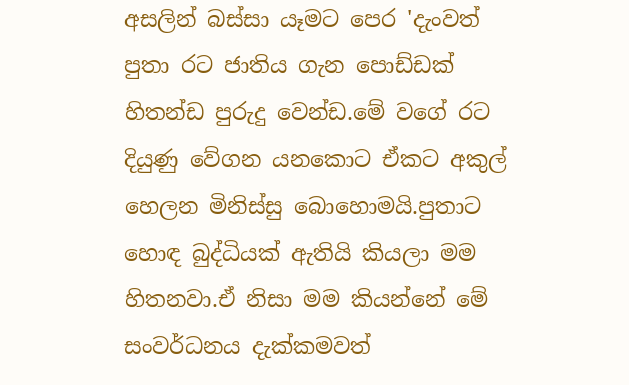අසලින් බස්සා යෑමට පෙර 'දැංවත් පුතා රට ජාතිය ගැන පොඩ්ඩක් හිතන්ඩ පුරුදු වෙන්ඩ.මේ වගේ රට දියුණු වේගන යනකොට ඒකට අකුල් හෙලන මිනිස්සු බොහොමයි.පුතාට හොඳ බුද්ධියක් ඇතියි කියලා මම හිතනවා.ඒ නිසා මම කියන්නේ මේ සංවර්ධනය දැක්කමවත්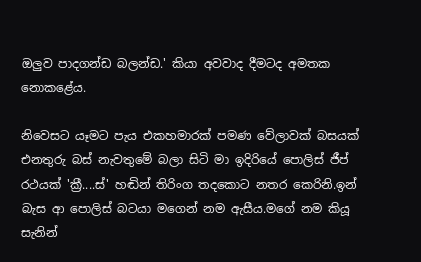ඔලුව පාදගන්ඩ බලන්ඩ.' කියා අවවාද දීමටද අමතක නොකළේය.

නිවෙසට යෑමට පැය එකහමාරක් පමණ වේලාවක් බසයක් එනතුරු බස් නැවතුමේ බලා සිටි මා ඉදිරියේ පොලිස් ජීප් රථයක් 'ක්‍රී....ස්' හඬින් තිරිංග තදකොට නතර කෙරිනි.ඉන් බැස ආ පොලිස් බටයා මගෙන් නම ඇසීය.මගේ නම කියූ සැනින්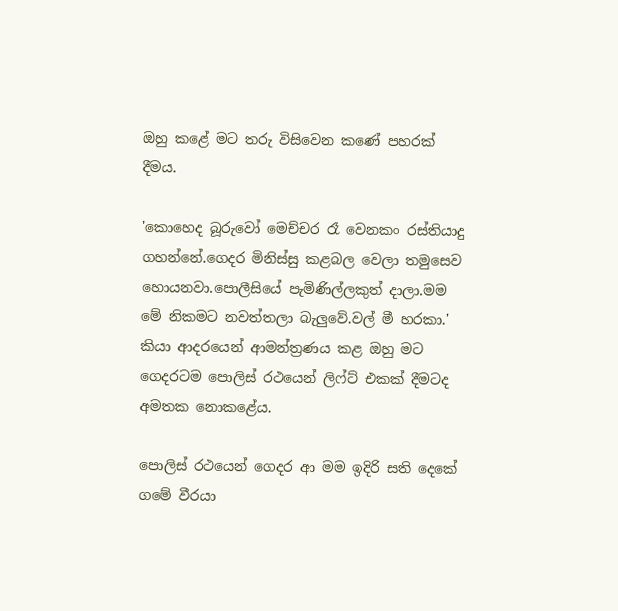ඔහු කළේ මට තරු විසිවෙන කණේ පහරක් දීමය.

'කොහෙද බූරුවෝ මෙච්චර රෑ වෙනකං රස්තියාදු ගහන්නේ.ගෙදර මිනිස්සු කළබල වෙලා තමුසෙව හොයනවා.පොලීසියේ පැමිණිල්ලකුත් දාලා.මම මේ නිකමට නවත්තලා බැලුවේ.වල් මී හරකා.' කියා ආදරයෙන් ආමන්ත්‍රණය කළ ඔහු මට ගෙදරටම පොලිස් රථයෙන් ලිෆ්ට් එකක් දීමටද අමතක නොකළේය.

පොලිස් රථයෙන් ගෙදර ආ මම ඉදිරි සති දෙකේ ගමේ වීරයා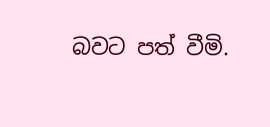බවට පත් වීමි.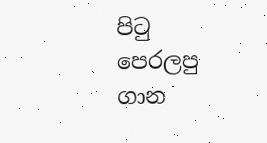පි‍ටු පෙරලපු ගාන